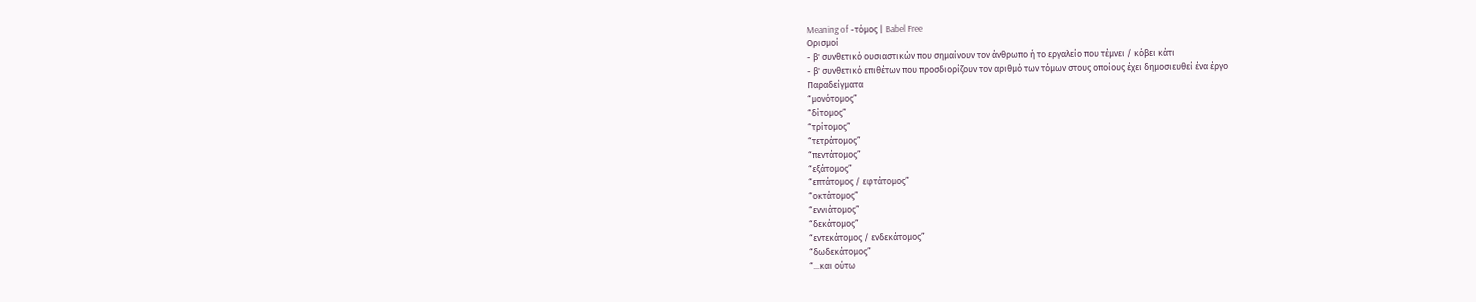Meaning of -τόμος | Babel Free
Ορισμοί
- β' συνθετικό ουσιαστικών που σημαίνουν τον άνθρωπο ή το εργαλείο που τέμνει / κόβει κάτι
- β' συνθετικό επιθέτων που προσδιορίζουν τον αριθμό των τόμων στους οποίους έχει δημοσιευθεί ένα έργο
Παραδείγματα
“μονότομος”
“δίτομος”
“τρίτομος”
“τετράτομος”
“πεντάτομος”
“εξάτομος”
“επτάτομος / εφτάτομος”
“οκτάτομος”
“εννιάτομος”
“δεκάτομος”
“εντεκάτομος / ενδεκάτομος”
“δωδεκάτομος”
“...και ούτω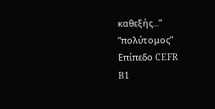καθεξής...”
“πολύτομος”
Επίπεδο CEFR
B1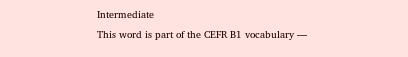Intermediate
This word is part of the CEFR B1 vocabulary —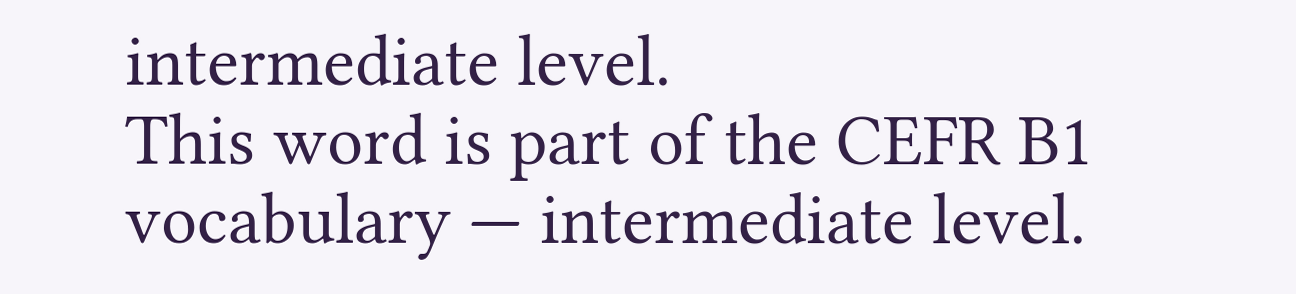intermediate level.
This word is part of the CEFR B1 vocabulary — intermediate level.